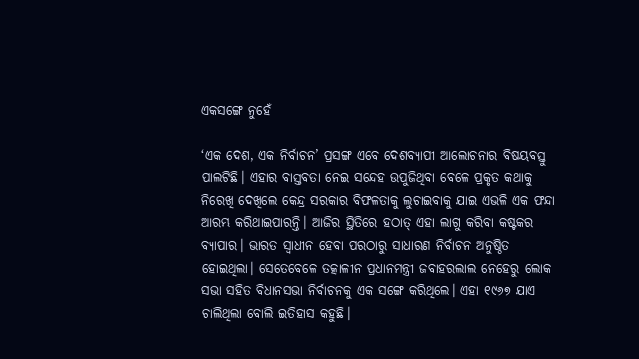ଏକସଙ୍ଗେ ନୁହେଁ

‘ଏକ ଦେଶ, ଏକ ନିର୍ବାଚନ’ ପ୍ରସଙ୍ଗ ଏବେ ଦେଶବ୍ୟାପୀ ଆଲୋଚନାର ବିଷୟବସ୍ତୁ ପାଲଟିଛି। ଏହାର ବାସ୍ତବତା ନେଇ ସନ୍ଦେହ ଉପୁଜିଥିବା ବେଳେ ପ୍ରକୃତ କଥାକୁ ନିରେଖି ଦେଖିଲେ କେନ୍ଦ୍ର ସରକାର ବିଫଳତାକୁ ଲୁଚାଇବାକୁ ଯାଇ ଏଭଳି ଏକ ଫନ୍ଦା ଆରମ୍ଭ କରିଥାଇପାରନ୍ତି। ଆଜିର ସ୍ଥିତିରେ ହଠାତ୍‌ ଏହା ଲାଗୁ କରିବା କଷ୍ଟକର ବ୍ୟାପାର। ଭାରତ ସ୍ବାଧୀନ ହେବା ପରଠାରୁ ସାଧାରଣ ନିର୍ବାଚନ ଅନୁଷ୍ଠିତ ହୋଇଥିଲା। ସେତେବେଳେ ତତ୍କାଳୀନ ପ୍ରଧାନମନ୍ତ୍ରୀ ଜବାହରଲାଲ ନେହେରୁ ଲୋକ ସଭା ସହିତ ବିଧାନସଭା ନିର୍ବାଚନକୁ ଏକ ସଙ୍ଗେ କରିଥିଲେ। ଏହା ୧୯୬୭ ଯାଏ ଚାଲିଥିଲା ବୋଲି ଇତିହାସ କହୁଛି।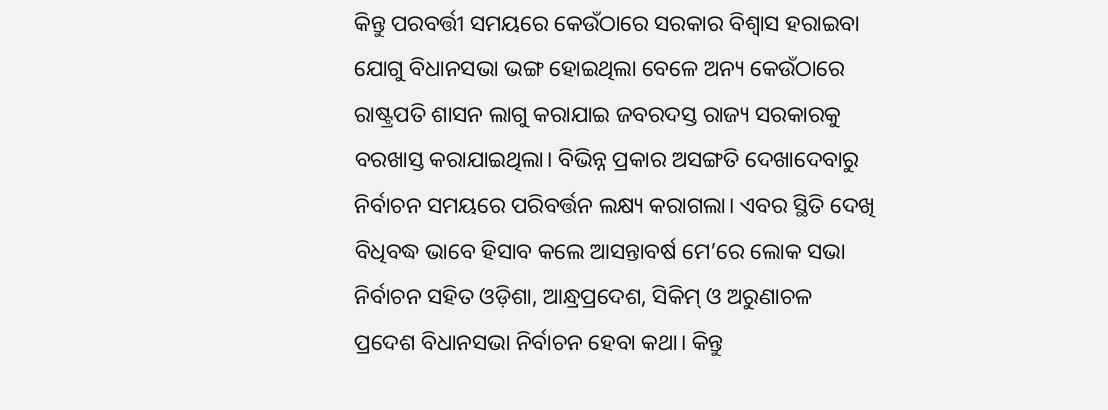କିନ୍ତୁ ପରବର୍ତ୍ତୀ ସମୟରେ କେଉଁଠାରେ ସରକାର ବିଶ୍ୱାସ ହରାଇବା ଯୋଗୁ ବିଧାନସଭା ଭଙ୍ଗ ହୋଇଥିଲା ବେଳେ ଅନ୍ୟ କେଉଁଠାରେ ରାଷ୍ଟ୍ରପତି ଶାସନ ଲାଗୁ କରାଯାଇ ଜବରଦସ୍ତ ରାଜ୍ୟ ସରକାରକୁ ବରଖାସ୍ତ କରାଯାଇଥିଲା। ବିଭିନ୍ନ ପ୍ରକାର ଅସଙ୍ଗତି ଦେଖାଦେବାରୁ ନିର୍ବାଚନ ସମୟରେ ପରିବର୍ତ୍ତନ ଲକ୍ଷ୍ୟ କରାଗଲା। ଏବର ସ୍ଥିତି ଦେଖି ବିଧିବଦ୍ଧ ଭାବେ ହିସାବ କଲେ ଆସନ୍ତାବର୍ଷ ମେ’ରେ ଲୋକ ସଭା ନିର୍ବାଚନ ସହିତ ଓଡ଼ିଶା, ଆନ୍ଧ୍ରପ୍ରଦେଶ, ସିକିମ୍‌ ଓ ଅରୁଣାଚଳ ପ୍ରଦେଶ ବିଧାନସଭା ନିର୍ବାଚନ ହେବା କଥା। କିନ୍ତୁ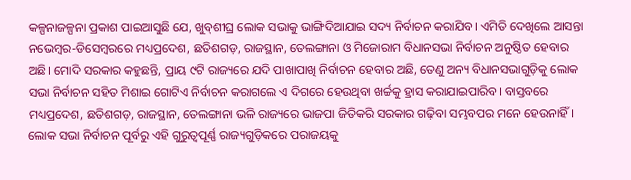କଳ୍ପନାଜଳ୍ପନା ପ୍ରକାଶ ପାଇଆସୁଛି ଯେ, ଖୁବ୍‌ଶୀଘ୍ର ଲୋକ ସଭାକୁ ଭାଙ୍ଗିଦିଆଯାଇ ସଦ୍ୟ ନିର୍ବାଚନ କରାଯିବ। ଏମିତି ଦେଖିଲେ ଆସନ୍ତା ନଭେମ୍ବର-ଡିସେମ୍ବରରେ ମଧ୍ୟପ୍ରଦେଶ, ଛତିଶଗଡ଼, ରାଜସ୍ଥାନ, ତେଲଙ୍ଗାନା ଓ ମିଜୋରାମ ବିଧାନସଭା ନିର୍ବାଚନ ଅନୁଷ୍ଠିତ ହେବାର ଅଛି। ମୋଦି ସରକାର କହୁଛନ୍ତି, ପ୍ରାୟ ୯ଟି ରାଜ୍ୟରେ ଯଦି ପାଖାପାଖି ନିର୍ବାଚନ ହେବାର ଅଛି, ତେଣୁ ଅନ୍ୟ ବିଧାନସଭାଗୁଡ଼ିକୁ ଲୋକ ସଭା ନିର୍ବାଚନ ସହିତ ମିଶାଇ ଗୋଟିଏ ନିର୍ବାଚନ କରାଗଲେ ଏ ଦିଗରେ ହେଉଥିବା ଖର୍ଚ୍ଚକୁ ହ୍ରାସ କରାଯାଇପାରିବ। ବାସ୍ତବରେ ମଧ୍ୟପ୍ରଦେଶ, ଛତିଶଗଡ଼, ରାଜସ୍ଥାନ, ତେଲଙ୍ଗାନା ଭଳି ରାଜ୍ୟରେ ଭାଜପା ଜିତିକରି ସରକାର ଗଢ଼ିବା ସମ୍ଭବପର ମନେ ହେଉନାହିଁ। ଲୋକ ସଭା ନିର୍ବାଚନ ପୂର୍ବରୁ ଏହି ଗୁରୁତ୍ୱପୂର୍ଣ୍ଣ ରାଜ୍ୟଗୁଡ଼ିକରେ ପରାଜୟକୁ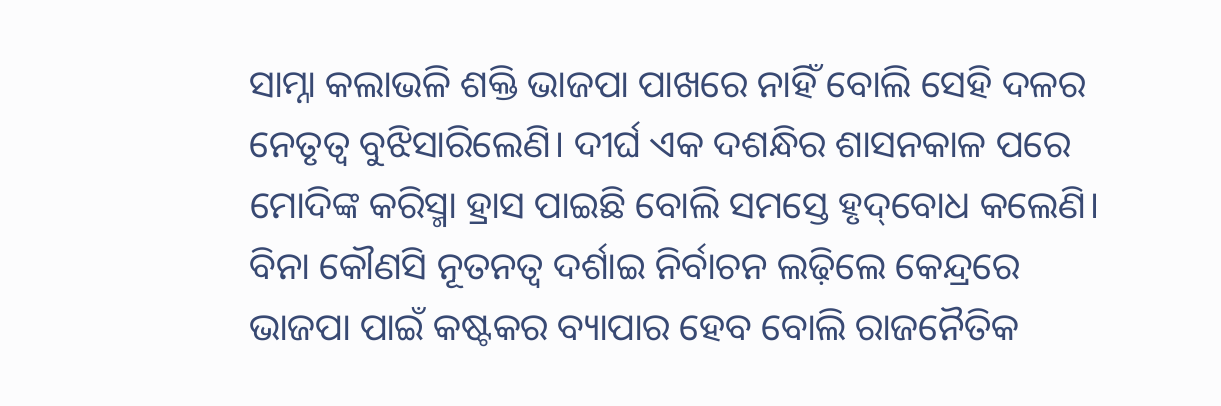ସାମ୍ନା କଲାଭଳି ଶକ୍ତି ଭାଜପା ପାଖରେ ନାହିଁ ବୋଲି ସେହି ଦଳର ନେତୃତ୍ୱ ବୁଝିସାରିଲେଣି। ଦୀର୍ଘ ଏକ ଦଶନ୍ଧିର ଶାସନକାଳ ପରେ ମୋଦିଙ୍କ କରିସ୍ମା ହ୍ରାସ ପାଇଛି ବୋଲି ସମସ୍ତେ ହୃଦ୍‌ବୋଧ କଲେଣି। ବିନା କୌଣସି ନୂତନତ୍ୱ ଦର୍ଶାଇ ନିର୍ବାଚନ ଲଢ଼ିଲେ କେନ୍ଦ୍ରରେ ଭାଜପା ପାଇଁ କଷ୍ଟକର ବ୍ୟାପାର ହେବ ବୋଲି ରାଜନୈତିକ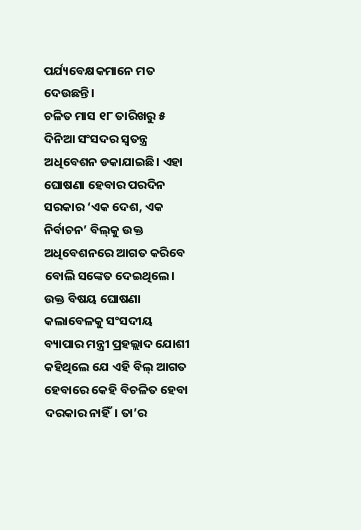ପର୍ଯ୍ୟବେକ୍ଷକମାନେ ମତ ଦେଉଛନ୍ତି।
ଚଳିତ ମାସ ୧୮ ତାରିଖରୁ ୫ ଦିନିଆ ସଂସଦର ସ୍ବତନ୍ତ୍ର ଅଧିବେଶନ ଡକାଯାଇଛି। ଏହା ଘୋଷଣା ହେବାର ପରଦିନ ସରକାର ‘ଏକ ଦେଶ, ଏକ ନିର୍ବାଚନ’ ବିଲ୍‌କୁ ଉକ୍ତ ଅଧିବେଶନରେ ଆଗତ କରିବେ ବୋଲି ସଙ୍କେତ ଦେଇଥିଲେ। ଉକ୍ତ ବିଷୟ ଘୋଷଣା କଲାବେଳକୁ ସଂସଦୀୟ ବ୍ୟାପାର ମନ୍ତ୍ରୀ ପ୍ରହଲ୍ଲାଦ ଯୋଶୀ କହିଥିଲେ ଯେ ଏହି ବିଲ୍‌ ଆଗତ ହେବାରେ କେହି ବିଚଳିତ ହେବା ଦରକାର ନାହିଁ। ତା’ର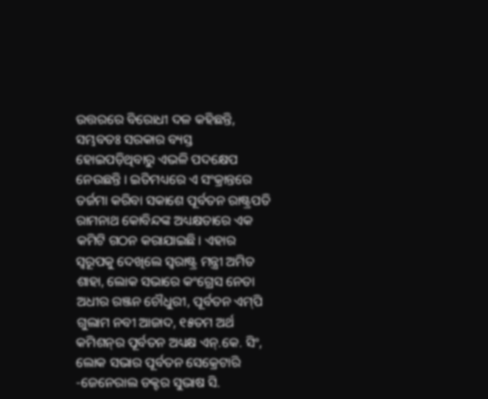ଉତ୍ତରରେ ବିରୋଧୀ ଦଳ କହିଛନ୍ତି, ସମ୍ଭବତଃ ସରକାର ବ୍ୟସ୍ତ ହୋଇପଡ଼ିଥିବାରୁ ଏଭଳି ପଦକ୍ଷେପ ନେଉଛନ୍ତି। ଇତିମଧ୍ୟରେ ଏ ସଂକ୍ରାନ୍ତରେ ତର୍ଜମା କରିବା ସକାଶେ ପୂର୍ବତନ ରାଷ୍ଟ୍ରପତି ରାମନାଥ କୋବିନ୍ଦଙ୍କ ଅଧ୍ୟକ୍ଷତାରେ ଏକ କମିଟି ଗଠନ କରାଯାଇଛି। ଏହାର ସ୍ବରୂପକୁ ଦେଖିଲେ ସ୍ବରାଷ୍ଟ୍ର ମନ୍ତ୍ରୀ ଅମିତ ଶାହା, ଲୋକ ସଭାରେ କଂଗ୍ରେସ ନେତା ଅଧୀର ରଞ୍ଜନ ଚୌଧୁରୀ, ପୂର୍ବତନ ଏମ୍‌ପି ଗୁଲାମ ନବୀ ଆଜାଦ, ୧୫ତମ ଅର୍ଥ କମିଶନ୍‌ର ପୂର୍ବତନ ଅଧ୍ୟକ୍ଷ ଏନ୍‌.କେ. ସିଂ, ଲୋକ ସଭାର ପୂର୍ବତନ ସେକ୍ରେଟାରି -ଜେନେରାଲ ଡକ୍ଟର ସୁଭାଷ ସି.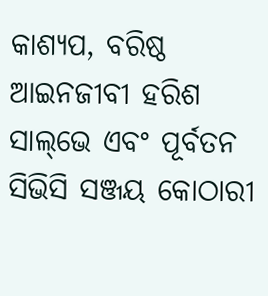କାଶ୍ୟପ, ବରିଷ୍ଠ ଆଇନଜୀବୀ ହରିଶ ସାଲ୍‌ଭେ ଏବଂ ପୂର୍ବତନ ସିଭିସି ସଞ୍ଜୟ କୋଠାରୀ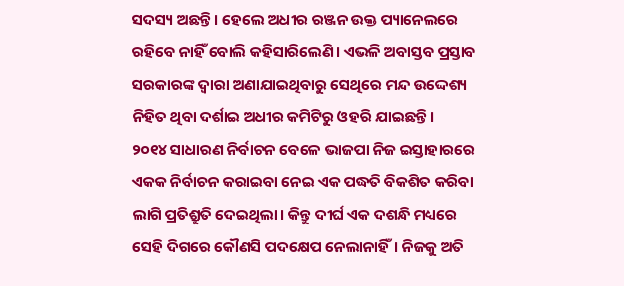ସଦସ୍ୟ ଅଛନ୍ତି। ହେଲେ ଅଧୀର ରଞ୍ଜନ ଉକ୍ତ ପ୍ୟାନେଲରେ ରହିବେ ନାହିଁ ବୋଲି କହିସାରିଲେଣି। ଏଭଳି ଅବାସ୍ତବ ପ୍ରସ୍ତାବ ସରକାରଙ୍କ ଦ୍ୱାରା ଅଣାଯାଇଥିବାରୁ ସେଥିରେ ମନ୍ଦ ଉଦ୍ଦେଶ୍ୟ ନିହିତ ଥିବା ଦର୍ଶାଇ ଅଧୀର କମିଟିରୁ ଓହରି ଯାଇଛନ୍ତି।
୨୦୧୪ ସାଧାରଣ ନିର୍ବାଚନ ବେଳେ ଭାଜପା ନିଜ ଇସ୍ତାହାରରେ ଏକକ ନିର୍ବାଚନ କରାଇବା ନେଇ ଏକ ପଦ୍ଧତି ବିକଶିତ କରିବା ଲାଗି ପ୍ରତିଶ୍ରୁତି ଦେଇଥିଲା। କିନ୍ତୁ ଦୀର୍ଘ ଏକ ଦଶନ୍ଧି ମଧ୍ୟରେ ସେହି ଦିଗରେ କୌଣସି ପଦକ୍ଷେପ ନେଲାନାହିଁ। ନିଜକୁ ଅତି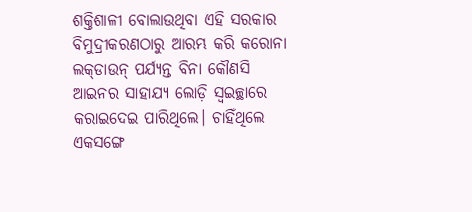ଶକ୍ତିଶାଳୀ ବୋଲାଉଥିବା ଏହି ସରକାର ବିମୁଦ୍ରୀକରଣଠାରୁ ଆରମ୍ଭ କରି କରୋନା ଲକ୍‌ଡାଉନ୍‌ ପର୍ଯ୍ୟନ୍ତ ବିନା କୌଣସି ଆଇନର ସାହାଯ୍ୟ ଲୋଡ଼ି ସ୍ବଇଚ୍ଛାରେ କରାଇଦେଇ ପାରିଥିଲେ। ଚାହିଁଥିଲେ ଏକସଙ୍ଗେ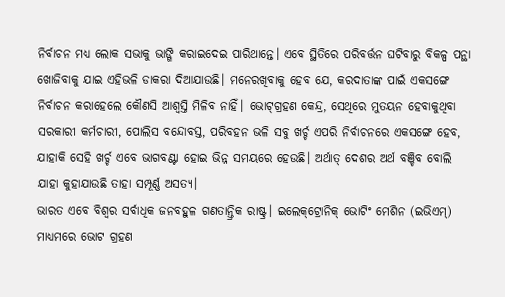ନିର୍ବାଚନ ମଧ୍ୟ ଲୋକ ସଭାକୁ ଭାଙ୍ଗି କରାଇଦେଇ ପାରିଥାନ୍ତେ। ଏବେ ସ୍ଥିତିରେ ପରିବର୍ତ୍ତନ ଘଟିବାରୁ ବିକଳ୍ପ ପନ୍ଥା ଖୋଜିବାକୁ ଯାଇ ଏହିଭଳି ଡାକରା ଦିଆଯାଉଛି। ମନେରଖିବାକୁ ହେବ ଯେ, କରଦାତାଙ୍କ ପାଇଁ ଏକସଙ୍ଗେ ନିର୍ବାଚନ କରାହେଲେ କୌଣସି ଆଶ୍ୱସ୍ତି ମିଳିବ ନାହିଁ। ଭୋଟ୍‌ଗ୍ରହଣ କେନ୍ଦ୍ର, ସେଥିରେ ମୁତୟନ ହେବାକୁଥିବା ସରକାରୀ କର୍ମଚାରୀ, ପୋଲିସ ବନ୍ଦୋବସ୍ତ, ପରିବହନ ଭଳି ସବୁ ଖର୍ଚ୍ଚ ଏପରି ନିର୍ବାଚନରେ ଏକସଙ୍ଗେ ହେବ, ଯାହାକି ସେହି ଖର୍ଚ୍ଚ ଏବେ ଭାଗବଣ୍ଟା ହୋଇ ଭିନ୍ନ ସମୟରେ ହେଉଛି। ଅର୍ଥାତ୍‌ ଦେଶର ଅର୍ଥ ବଞ୍ଚିବ ବୋଲି ଯାହା କୁହାଯାଉଛି ତାହା ସମ୍ପୂର୍ଣ୍ଣ ଅସତ୍ୟ।
ଭାରତ ଏବେ ବିଶ୍ୱର ସର୍ବାଧିକ ଜନବହୁଳ ଗଣତାନ୍ତ୍ରିକ ରାଷ୍ଟ୍ର। ଇଲେକ୍‌ଟ୍ରୋନିକ୍‌ ଭୋଟିଂ ମେଶିନ (ଇଭିଏମ୍‌) ମାଧ୍ୟମରେ ଭୋଟ ଗ୍ରହଣ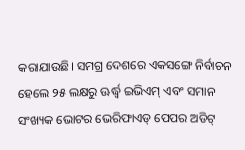କରାଯାଉଛି। ସମଗ୍ର ଦେଶରେ ଏକସଙ୍ଗେ ନିର୍ବାଚନ ହେଲେ ୨୫ ଲକ୍ଷରୁ ଊର୍ଦ୍ଧ୍ୱ ଇଭିଏମ୍‌ ଏବଂ ସମାନ ସଂଖ୍ୟକ ଭୋଟର ଭେରିଫାଏଡ୍‌ ପେପର ଅଡିଟ୍‌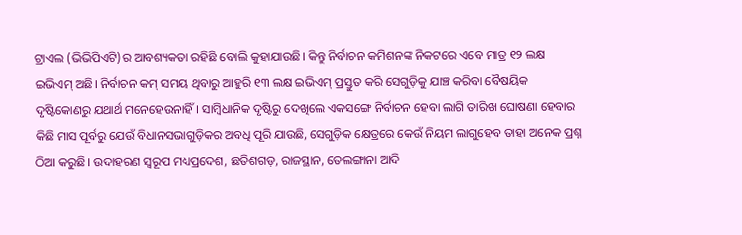ଟ୍ରାଏଲ (ଭିଭିପିଏଟି)ର ଆବଶ୍ୟକତା ରହିଛି ବୋଲି କୁହାଯାଉଛି। କିନ୍ତୁ ନିର୍ବାଚନ କମିଶନଙ୍କ ନିକଟରେ ଏବେ ମାତ୍ର ୧୨ ଲକ୍ଷ ଇଭିଏମ୍‌ ଅଛି। ନିର୍ବାଚନ କମ୍‌ ସମୟ ଥିବାରୁ ଆହୁରି ୧୩ ଲକ୍ଷ ଇଭିଏମ୍‌ ପ୍ରସ୍ତୁତ କରି ସେଗୁଡ଼ିକୁ ଯାଞ୍ଚ କରିବା ବୈଷୟିକ ଦୃଷ୍ଟିକୋଣରୁ ଯଥାର୍ଥ ମନେହେଉନାହିଁ। ସାମ୍ବିଧାନିକ ଦୃଷ୍ଟିରୁ ଦେଖିଲେ ଏକସଙ୍ଗେ ନିର୍ବାଚନ ହେବା ଲାଗି ତାରିଖ ଘୋଷଣା ହେବାର କିଛି ମାସ ପୂର୍ବରୁ ଯେଉଁ ବିଧାନସଭାଗୁଡ଼ିକର ଅବଧି ପୂରି ଯାଉଛି, ସେଗୁଡ଼ିକ କ୍ଷେତ୍ରରେ କେଉଁ ନିୟମ ଲାଗୁହେବ ତାହା ଅନେକ ପ୍ରଶ୍ନ ଠିଆ କରୁଛି। ଉଦାହରଣ ସ୍ବରୂପ ମଧ୍ୟପ୍ରଦେଶ, ଛତିଶଗଡ଼, ରାଜସ୍ଥାନ, ତେଲଙ୍ଗାନା ଆଦି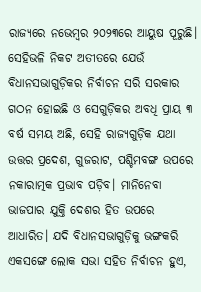ରାଜ୍ୟରେ ନଭେମ୍ବର ୨୦୨୩ରେ ଆୟୁଷ ପୂରୁଛି। ସେହିଭଳି ନିକଟ ଅତୀତରେ ଯେଉଁ ବିଧାନସଭାଗୁଡ଼ିକର ନିର୍ବାଚନ ସରି ସରକାର ଗଠନ ହୋଇଛି ଓ ସେଗୁଡ଼ିକର ଅବଧି ପ୍ରାୟ ୩ ବର୍ଷ ସମୟ ଅଛି, ସେହି ରାଜ୍ୟଗୁଡ଼ିକ ଯଥା ଉତ୍ତର ପ୍ରଦେଶ, ଗୁଜରାଟ, ପଶ୍ଚିମବଙ୍ଗ ଉପରେ ନକାରାତ୍ମକ ପ୍ରଭାବ ପଡ଼ିବ। ମାନିନେବା ଭାଜପାର ଯୁକ୍ତି ଦେଶର ହିତ ଉପରେ ଆଧାରିତ। ଯଦି ବିଧାନସଭାଗୁଡ଼ିକୁ ଭଙ୍ଗକରି ଏକସଙ୍ଗେ ଲୋକ ସଭା ସହିତ ନିର୍ବାଚନ ହୁଏ,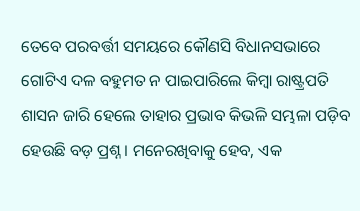ତେବେ ପରବର୍ତ୍ତୀ ସମୟରେ କୌଣସି ବିଧାନସଭାରେ ଗୋଟିଏ ଦଳ ବହୁମତ ନ ପାଇପାରିଲେ କିମ୍ବା ରାଷ୍ଟ୍ରପତି ଶାସନ ଜାରି ହେଲେ ତାହାର ପ୍ରଭାବ କିଭଳି ସମ୍ଭଳା ପଡ଼ିବ ହେଉଛି ବଡ଼ ପ୍ରଶ୍ନ। ମନେରଖିବାକୁ ହେବ, ଏକ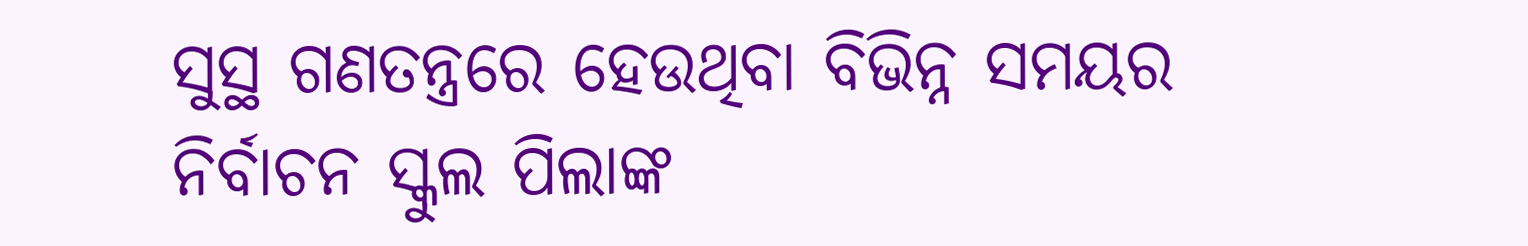ସୁସ୍ଥ ଗଣତନ୍ତ୍ରରେ ହେଉଥିବା ବିଭିନ୍ନ ସମୟର ନିର୍ବାଚନ ସ୍କୁଲ ପିଲାଙ୍କ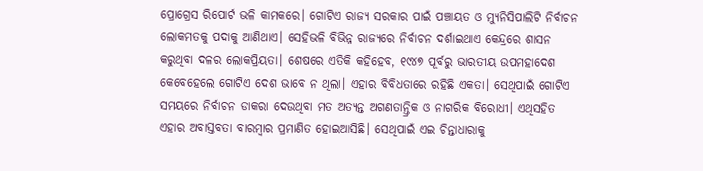ପ୍ରୋଗ୍ରେସ ରିପୋର୍ଟ ଭଳି କାମକରେ। ଗୋଟିଏ ରାଜ୍ୟ ସରକାର ପାଇଁ ପଞ୍ଚାୟତ ଓ ମ୍ୟୁନିସିପାଲିଟି ନିର୍ବାଚନ ଲୋକମତକୁ ପଦାକୁ ଆଣିଥାଏ। ସେହିଭଳି ବିଭିନ୍ନ ରାଜ୍ୟରେ ନିର୍ବାଚନ ଦର୍ଶାଇଥାଏ କେନ୍ଦ୍ରରେ ଶାସନ କରୁଥିବା ଦଳର ଲୋକପ୍ରିୟତା। ଶେଷରେ ଏତିକି କହିହେବ, ୧୯୪୭ ପୂର୍ବରୁ ଭାରତୀୟ ଉପମହାଦେଶ କେବେହେଲେ ଗୋଟିଏ ଦେଶ ଭାବେ ନ ଥିଲା। ଏହାର ବିବିଧତାରେ ରହିଛି ଏକତା। ସେଥିପାଇଁ ଗୋଟିଏ ସମୟରେ ନିର୍ବାଚନ ଡାକରା ଦେଉଥିବା ମତ ଅତ୍ୟନ୍ତ ଅଗଣତାନ୍ତ୍ରିକ ଓ ନାଗରିକ ବିରୋଧୀ। ଏଥିସହିତ ଏହାର ଅବାସ୍ତବତା ବାରମ୍ବାର ପ୍ରମାଣିତ ହୋଇଆସିଛି। ସେଥିପାଇଁ ଏଇ ଚିନ୍ତାଧାରାକୁ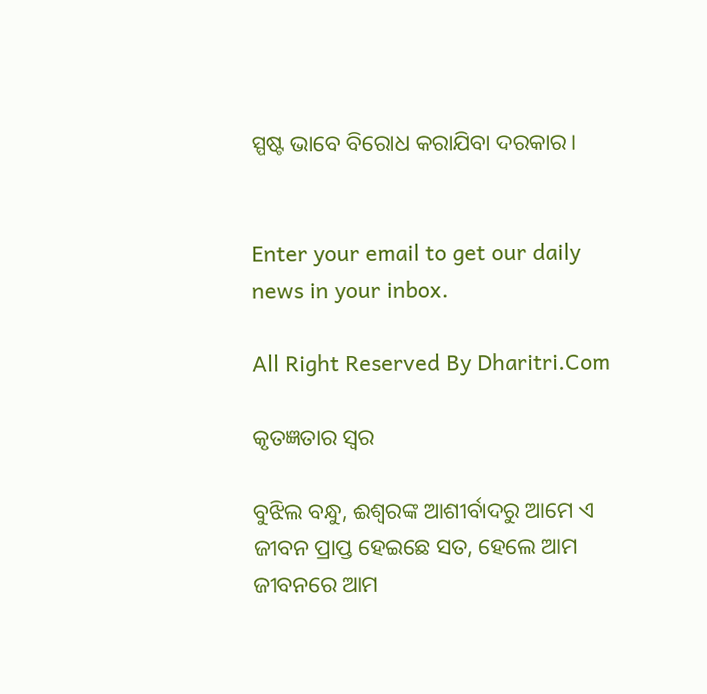ସ୍ପଷ୍ଟ ଭାବେ ବିରୋଧ କରାଯିବା ଦରକାର।


Enter your email to get our daily news in your inbox.

All Right Reserved By Dharitri.Com

କୃତଜ୍ଞତାର ସ୍ବର

ବୁଝିଲ ବନ୍ଧୁ, ଈଶ୍ବରଙ୍କ ଆଶୀର୍ବାଦରୁ ଆମେ ଏ ଜୀବନ ପ୍ରାପ୍ତ ହେଇଛେ ସତ, ହେଲେ ଆମ ଜୀବନରେ ଆମ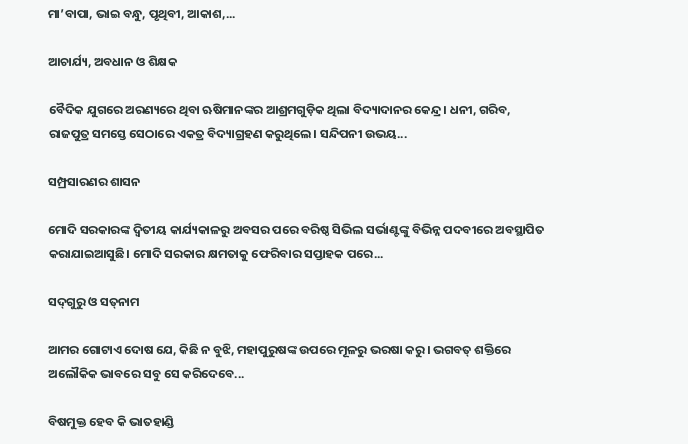ମା’ବାପା, ଭାଇ ବନ୍ଧୁ, ପୃଥିବୀ, ଆକାଶ,...

ଆଚାର୍ଯ୍ୟ, ଅବଧାନ ଓ ଶିକ୍ଷକ

ବୈଦିକ ଯୁଗରେ ଅରଣ୍ୟରେ ଥିବା ଋଷିମାନଙ୍କର ଆଶ୍ରମଗୁଡ଼ିକ ଥିଲା ବିଦ୍ୟାଦାନର କେନ୍ଦ୍ର। ଧନୀ, ଗରିବ, ରାଜପୁତ୍ର ସମସ୍ତେ ସେଠାରେ ଏକତ୍ର ବିଦ୍ୟାଗ୍ରହଣ କରୁଥିଲେ। ସନ୍ଦିପନୀ ଉଭୟ...

ସମ୍ପ୍ରସାରଣର ଶାସନ

ମୋଦି ସରକାରଙ୍କ ଦ୍ୱିତୀୟ କାର୍ଯ୍ୟକାଳରୁ ଅବସର ପରେ ବରିଷ୍ଠ ସିଭିଲ ସର୍ଭାଣ୍ଟଙ୍କୁ ବିଭିନ୍ନ ପଦବୀରେ ଅବସ୍ଥାପିତ କରାଯାଇଆସୁଛି। ମୋଦି ସରକାର କ୍ଷମତାକୁ ଫେରିବାର ସପ୍ତାହକ ପରେ...

ସଦ୍‌ଗୁରୁ ଓ ସତ୍‌ନାମ

ଆମର ଗୋଟାଏ ଦୋଷ ଯେ, କିଛି ନ ବୁଝି, ମହାପୁରୁଷଙ୍କ ଉପରେ ମୂଳରୁ ଭରଷା କରୁ। ଭଗବତ୍‌ ଶକ୍ତିରେ ଅଲୌକିକ ଭାବରେ ସବୁ ସେ କରିଦେବେ...

ବିଷମୁକ୍ତ ହେବ କି ଭାତହାଣ୍ଡି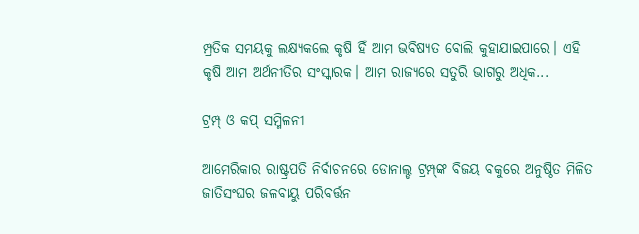ମ୍ପ୍ରତିକ ସମୟକୁ ଲକ୍ଷ୍ୟକଲେ କୃଷି ହିଁ ଆମ ଭବିଷ୍ୟତ ବୋଲି କୁହାଯାଇପାରେ। ଏହି କୃଷି ଆମ ଅର୍ଥନୀତିର ସଂସ୍କାରକ। ଆମ ରାଜ୍ୟରେ ସତୁରି ଭାଗରୁ ଅଧିକ...

ଟ୍ରମ୍ପ୍‌ ଓ କପ୍‌ ସମ୍ମିଳନୀ

ଆମେରିକାର ରାଷ୍ଟ୍ରପତି ନିର୍ବାଚନରେ ଡୋନାଲ୍ଡ ଟ୍ରମ୍ପ୍‌ଙ୍କ ବିଜୟ ବକୁରେ ଅନୁଷ୍ଠିତ ମିଳିତ ଜାତିସଂଘର ଜଳବାୟୁ ପରିବର୍ତ୍ତନ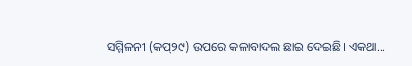ସମ୍ମିଳନୀ (କପ୍‌୨୯) ଉପରେ କଳାବାଦଲ ଛାଇ ଦେଇଛି। ଏକଥା...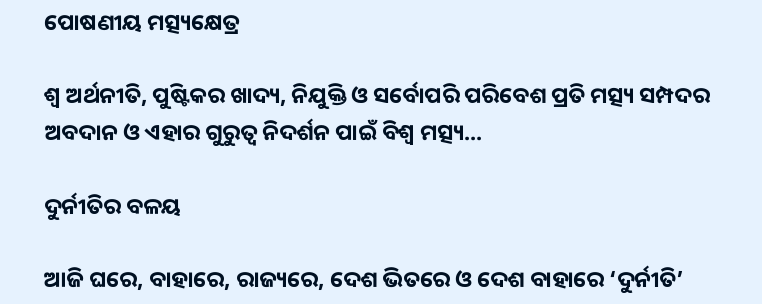ପୋଷଣୀୟ ମତ୍ସ୍ୟକ୍ଷେତ୍ର

ଶ୍ୱ ଅର୍ଥନୀତି, ପୁଷ୍ଟିକର ଖାଦ୍ୟ, ନିଯୁକ୍ତି ଓ ସର୍ବୋପରି ପରିବେଶ ପ୍ରତି ମତ୍ସ୍ୟ ସମ୍ପଦର ଅବଦାନ ଓ ଏହାର ଗୁରୁତ୍ୱ ନିଦର୍ଶନ ପାଇଁ ବିଶ୍ୱ ମତ୍ସ୍ୟ...

ଦୁର୍ନୀତିର ବଳୟ

ଆଜି ଘରେ, ବାହାରେ, ରାଜ୍ୟରେ, ଦେଶ ଭିତରେ ଓ ଦେଶ ବାହାରେ ‘ଦୁର୍ନୀତି’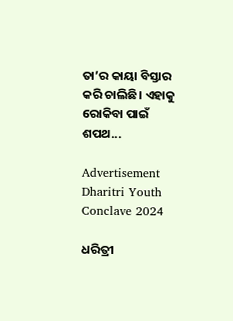ତା’ର କାୟା ବିସ୍ତାର କରି ଚାଲିଛି। ଏହାକୁ ରୋକିବା ପାଇଁ ଶପଥ...

Advertisement
Dharitri Youth Conclave 2024

ଧରିତ୍ରୀ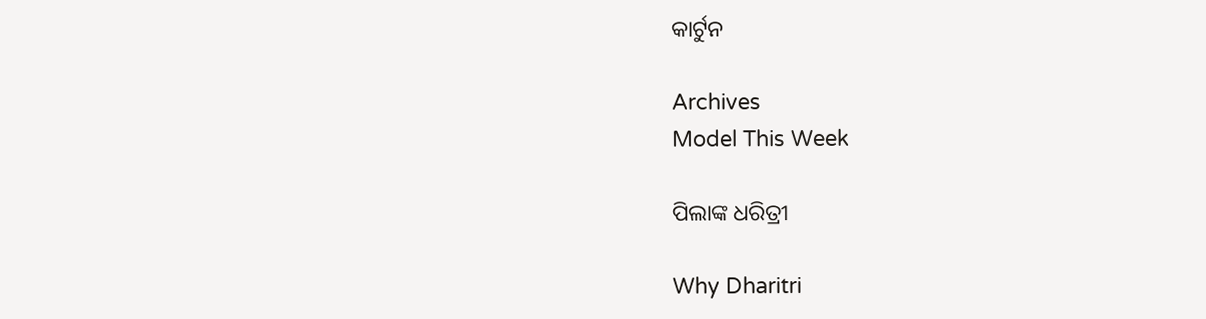କାର୍ଟୁନ

Archives
Model This Week

ପିଲାଙ୍କ ଧରିତ୍ରୀ

Why Dharitri